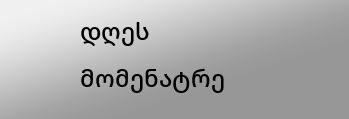დღეს მომენატრე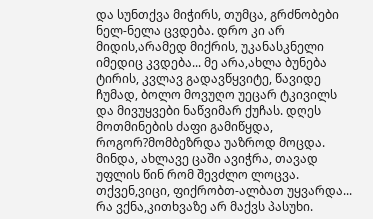და სუნთქვა მიჭირს, თუმცა, გრძნობები ნელ-ნელა ცვდება. დრო კი არ მიდის,არამედ მიქრის, უკანასკნელი იმედიც კვდება... მე არა,ახლა ბუნება ტირის, კვლავ გადავწყვიტე, წავიდე ჩუმად, ბოლო მოვუღო უეცარ ტკივილს და მივუყვები ნაწვიმარ ქუჩას. დღეს მოთმინების ძაფი გამიწყდა, როგორ?მომბეზრდა უაზროდ მოცდა. მინდა, ახლავე ცაში ავიჭრა, თავად უფლის წინ რომ შევძლო ლოცვა. თქვენ,ვიცი, ფიქრობთ-ალბათ უყვარდა... რა ვქნა,კითხვაზე არ მაქვს პასუხი.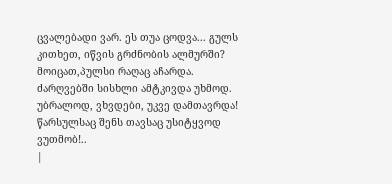ცვალებადი ვარ. ეს თუა ცოდვა... გულს კითხეთ, იწვის გრძნობის ალმურში? მოიცათ,პულსი რაღაც აჩარდა. ძარღვებში სისხლი ამტკივდა უხმოდ. უბრალოდ, ვხვდები, უკვე დამთავრდა! წარსულსაც შენს თავსაც უსიტყვოდ ვუთმობ!..
|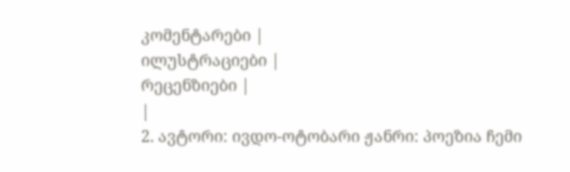კომენტარები |
ილუსტრაციები |
რეცენზიები |
|
2. ავტორი: ივდო-ოტობარი ჟანრი: პოეზია ჩემი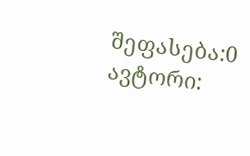შეფასება:0 ავტორი: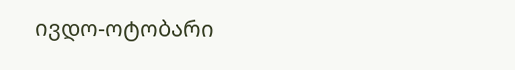ივდო-ოტობარი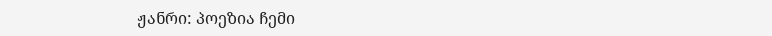ჟანრი: პოეზია ჩემი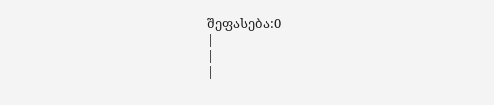შეფასება:0
|
|
|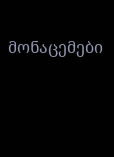მონაცემები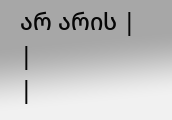არ არის |
|
|